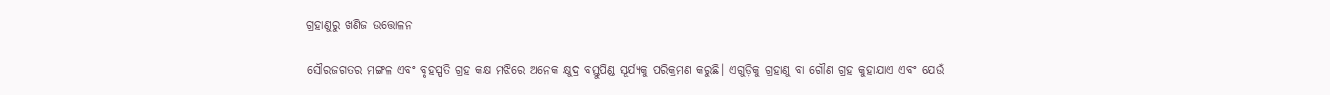ଗ୍ରହାଣୁରୁ ଖଣିଜ ଉତ୍ତୋଳନ

ସୌରଜଗତର ମଙ୍ଗଳ ଏବଂ ବୃହସ୍ପତି ଗ୍ରହ କକ୍ଷ ମଝିରେ ଅନେକ କ୍ଷୁଦ୍ର ବସ୍ତୁପିଣ୍ଡ ସୂର୍ଯ୍ୟକୁ ପରିକ୍ରମଣ କରୁଛି। ଏଗୁଡ଼ିକୁ ଗ୍ରହାଣୁ ବା ଗୌଣ ଗ୍ରହ କୁହାଯାଏ ଏବଂ ଯେଉଁ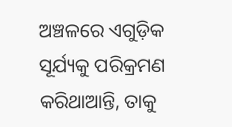ଅଞ୍ଚଳରେ ଏଗୁଡ଼ିକ ସୂର୍ଯ୍ୟକୁ ପରିକ୍ରମଣ କରିଥାଆନ୍ତି, ତାକୁ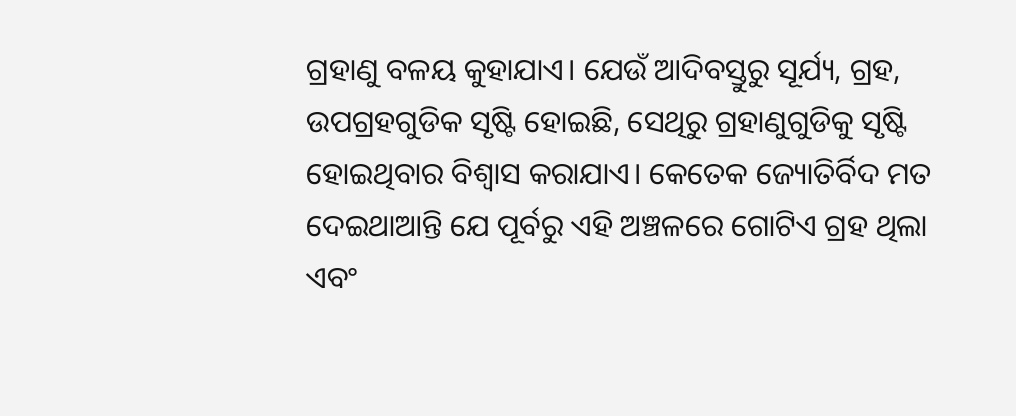ଗ୍ରହାଣୁ ବଳୟ କୁହାଯାଏ। ଯେଉଁ ଆଦିବସ୍ତୁରୁ ସୂର୍ଯ୍ୟ, ଗ୍ରହ, ଉପଗ୍ରହଗୁଡିକ ସୃଷ୍ଟି ହୋଇଛି, ସେଥିରୁ ଗ୍ରହାଣୁଗୁଡିକୁ ସୃଷ୍ଟି ହୋଇଥିବାର ବିଶ୍ୱାସ କରାଯାଏ। କେତେକ ଜ୍ୟୋତିର୍ବିଦ ମତ ଦେଇଥାଆନ୍ତି ଯେ ପୂର୍ବରୁ ଏହି ଅଞ୍ଚଳରେ ଗୋଟିଏ ଗ୍ରହ ଥିଲା ଏବଂ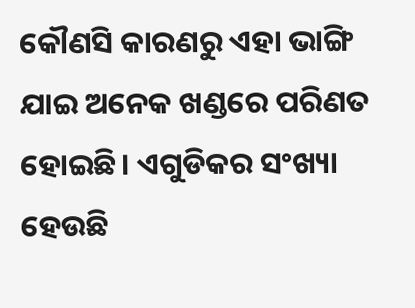କୌଣସି କାରଣରୁ ଏହା ଭାଙ୍ଗି ଯାଇ ଅନେକ ଖଣ୍ଡରେ ପରିଣତ ହୋଇଛି। ଏଗୁଡିକର ସଂଖ୍ୟା ହେଉଛି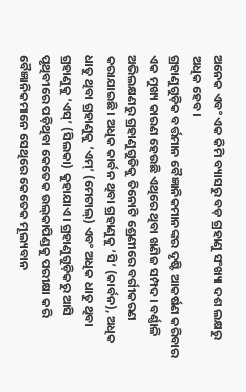ଅନେକ ଏବଂ ଏକ କିମି ବ୍ୟାସରୁ ବଡ଼ ଗ୍ରହାଣୁ ସଂଖ୍ୟା ଦଶ ଲକ୍ଷରୁ ଅଧିକ ହେବ।
ଗ୍ରହାଣୁଗୁଡ଼ିକ ବର୍ତ୍ତମାନ ବୈଜ୍ଞାନିକମାନଙ୍କର ଦୃଷ୍ଟି ଆକର୍ଷଣ କରିବାର ଏକ ମୁଖ୍ୟ କାରଣ ହେଉଛି ଏଥିରେ ଥିବା ଖଣିଜ ସମ୍ପଦ। ବର୍ଣ୍ଣାଳି ଅଭିଲକ୍ଷଣରୁ ଗ୍ରହାଣୁଗୁଡିକୁ ତିନୋଟି ଶ୍ରେଣୀରେ ବର୍ଗୀକରଣ କରାଯାଇଛି। ଅଧିକ କାର୍ବନ ଥିବା ଗ୍ରହାଣୁକୁ ‘ସି’ (କାର୍ବନ), ଅଧିକ ଧାତୁ ଥିବା ଗ୍ରହାଣୁକୁ ‘ଏମ୍‌’ (ମେଟାଲ୍‌) ଏବଂ ଅଧିକ ଧାତୁ ଥିବା ଗ୍ରହାଣୁକୁ ‘ଏସ୍‌’ (ସିଲକା) କୁହାଯାଏ। ଗ୍ରହାଣୁଗୁଡ଼ିକରୁ ଆସି ପୃଥିବୀରେ ପଡ଼ିଥିବା କେତେକ ଉଲ୍‌କାପିଣ୍ଡକୁ ପରୀକ୍ଷା କରି ବୈଜ୍ଞାନିକମାନେ ସେଥିରେ କେତେକ ମୂଲ୍ୟବାନ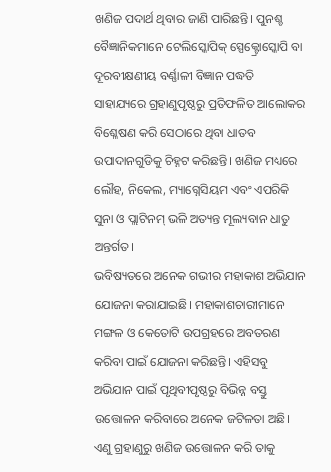ଖଣିଜ ପଦାର୍ଥ ଥିବାର ଜାଣି ପାରିଛନ୍ତି। ପୁନଶ୍ଚ ବୈଜ୍ଞାନିକମାନେ ଟେଲିସ୍କୋପିକ୍‌ ସ୍ପେକ୍ଟ୍ରୋସ୍କୋପି ବା ଦୂରବୀକ୍ଷଣୀୟ ବର୍ଣ୍ଣାଳୀ ବିଜ୍ଞାନ ପଦ୍ଧତି ସାହାଯ୍ୟରେ ଗ୍ରହାଣୁପୃଷ୍ଠରୁ ପ୍ରତିଫଳିତ ଆଲୋକର ବିଶ୍ଳେଷଣ କରି ସେଠାରେ ଥିବା ଧାତବ ଉପାଦାନଗୁଡିକୁ ଚିହ୍ନଟ କରିଛନ୍ତି। ଖଣିଜ ମଧ୍ୟରେ ଲୌହ, ନିକେଲ, ମ୍ୟାଗ୍ନେସିୟମ ଏବଂ ଏପରିକି ସୁନା ଓ ପ୍ଲାଟିନମ୍‌ ଭଳି ଅତ୍ୟନ୍ତ ମୂଲ୍ୟବାନ ଧାତୁ ଅନ୍ତର୍ଗତ।
ଭବିଷ୍ୟତରେ ଅନେକ ଗଭୀର ମହାକାଶ ଅଭିଯାନ ଯୋଜନା କରାଯାଇଛି। ମହାକାଶଚାରୀମାନେ ମଙ୍ଗଳ ଓ କେତୋଟି ଉପଗ୍ରହରେ ଅବତରଣ କରିବା ପାଇଁ ଯୋଜନା କରିଛନ୍ତି। ଏହିସବୁ ଅଭିଯାନ ପାଇଁ ପୃଥିବୀପୃଷ୍ଠରୁ ବିଭିନ୍ନ ବସ୍ତୁ ଉତ୍ତୋଳନ କରିବାରେ ଅନେକ ଜଟିଳତା ଅଛି। ଏଣୁ ଗ୍ରହାଣୁରୁ ଖଣିଜ ଉତ୍ତୋଳନ କରି ତାକୁ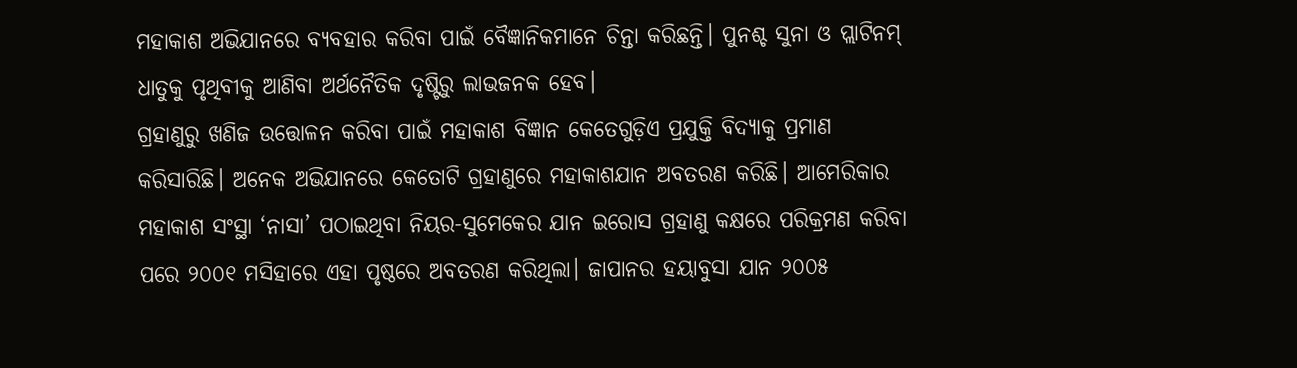ମହାକାଶ ଅଭିଯାନରେ ବ୍ୟବହାର କରିବା ପାଇଁ ବୈଜ୍ଞାନିକମାନେ ଚିନ୍ତା କରିଛନ୍ତି। ପୁନଶ୍ଚ ସୁନା ଓ ପ୍ଲାଟିନମ୍‌ ଧାତୁକୁ ପୃଥିବୀକୁ ଆଣିବା ଅର୍ଥନୈତିକ ଦୃଷ୍ଟିରୁ ଲାଭଜନକ ହେବ।
ଗ୍ରହାଣୁରୁ ଖଣିଜ ଉତ୍ତୋଳନ କରିବା ପାଇଁ ମହାକାଶ ବିଜ୍ଞାନ କେତେଗୁଡ଼ିଏ ପ୍ରଯୁକ୍ତି ବିଦ୍ୟାକୁ ପ୍ରମାଣ କରିସାରିଛି। ଅନେକ ଅଭିଯାନରେ କେତୋଟି ଗ୍ରହାଣୁରେ ମହାକାଶଯାନ ଅବତରଣ କରିଛି। ଆମେରିକାର ମହାକାଶ ସଂସ୍ଥା ‘ନାସା’ ପଠାଇଥିବା ନିୟର-ସୁମେକେର ଯାନ ଇରୋସ ଗ୍ରହାଣୁ କକ୍ଷରେ ପରିକ୍ରମଣ କରିବା ପରେ ୨୦୦୧ ମସିହାରେ ଏହା ପୃଷ୍ଠରେ ଅବତରଣ କରିଥିଲା। ଜାପାନର ହୟାବୁସା ଯାନ ୨୦୦୫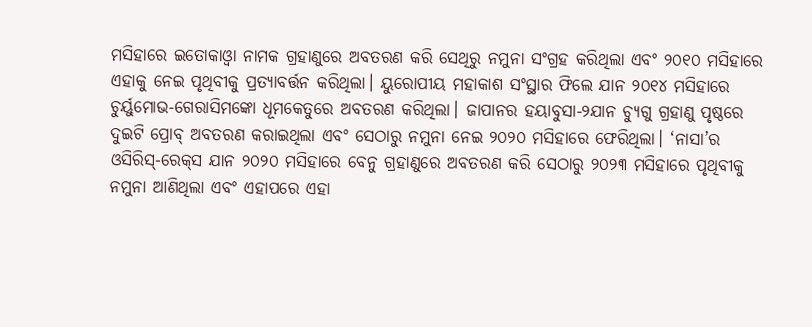ମସିହାରେ ଇତୋକାଓ୍ବା ନାମକ ଗ୍ରହାଣୁରେ ଅବତରଣ କରି ସେଥିରୁ ନମୁନା ସଂଗ୍ରହ କରିଥିଲା ଏବଂ ୨୦୧୦ ମସିହାରେ ଏହାକୁ ନେଇ ପୃଥିବୀକୁ ପ୍ରତ୍ୟାବର୍ତ୍ତନ କରିଥିଲା। ୟୁରୋପୀୟ ମହାକାଶ ସଂସ୍ଥାର ଫିଲେ ଯାନ ୨୦୧୪ ମସିହାରେ ଚୁର୍ୟୁମୋଭ-ଗେରାସିମଙ୍କୋ ଧୂମକେତୁରେ ଅବତରଣ କରିଥିଲା। ଜାପାନର ହୟାବୁସା-୨ଯାନ ଚ୍ୟୁଗୁ ଗ୍ରହାଣୁ ପୃଷ୍ଠରେ ଦୁଇଟି ପ୍ରୋବ୍‌ ଅବତରଣ କରାଇଥିଲା ଏବଂ ସେଠାରୁ ନମୁନା ନେଇ ୨୦୨୦ ମସିହାରେ ଫେରିଥିଲା। ‘ନାସା’ର ଓସିରିସ୍‌-ରେକ୍‌ସ ଯାନ ୨୦୨୦ ମସିହାରେ ବେନୁ ଗ୍ରହାଣୁରେ ଅବତରଣ କରି ସେଠାରୁ ୨୦୨୩ ମସିହାରେ ପୃଥିବୀକୁ ନମୁନା ଆଣିଥିଲା ଏବଂ ଏହାପରେ ଏହା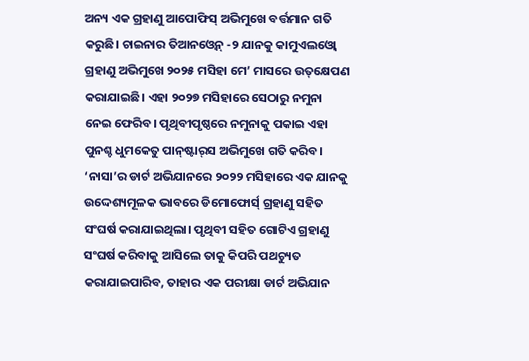ଅନ୍ୟ ଏକ ଗ୍ରହାଣୁ ଆପୋଫିସ୍‌ ଅଭିମୁଖେ ବର୍ତ୍ତମାନ ଗତି କରୁଛି। ଚାଇନାର ତିଆନଓ୍ବେନ୍‌ -୨ ଯାନକୁ କାମୁଏଲଓ୍ବୋ ଗ୍ରହାଣୁ ଅଭିମୁଖେ ୨୦୨୫ ମସିହା ମେ’ ମାସରେ ଉତ୍‌କ୍ଷେପଣ କରାଯାଇଛି। ଏହା ୨୦୨୭ ମସିହାରେ ସେଠାରୁ ନମୁନା ନେଇ ଫେରିବ। ପୃଥିବୀପୃଷ୍ଠରେ ନମୁନାକୁ ପକାଇ ଏହା ପୁନଶ୍ଚ ଧୁମକେତୁ ପାନ୍‌ଷ୍ଟାର୍‌ସ ଅଭିମୁଖେ ଗତି କରିବ।
‘ନାସା’ର ଡାର୍ଟ ଅଭିଯାନରେ ୨୦୨୨ ମସିହାରେ ଏକ ଯାନକୁ ଉଦ୍ଦେଶ୍ୟମୂଳକ ଭାବରେ ଡିମୋଫୋର୍ସ୍‌ ଗ୍ରହାଣୁ ସହିତ ସଂଘର୍ଷ କରାଯାଇଥିଲା। ପୃଥିବୀ ସହିତ ଗୋଟିଏ ଗ୍ରହାଣୁ ସଂଘର୍ଷ କରିବାକୁ ଆସିଲେ ତାକୁ କିପରି ପଥଚ୍ୟୁତ କରାଯାଇପାରିବ, ତାହାର ଏକ ପରୀକ୍ଷା ଡାର୍ଟ ଅଭିଯାନ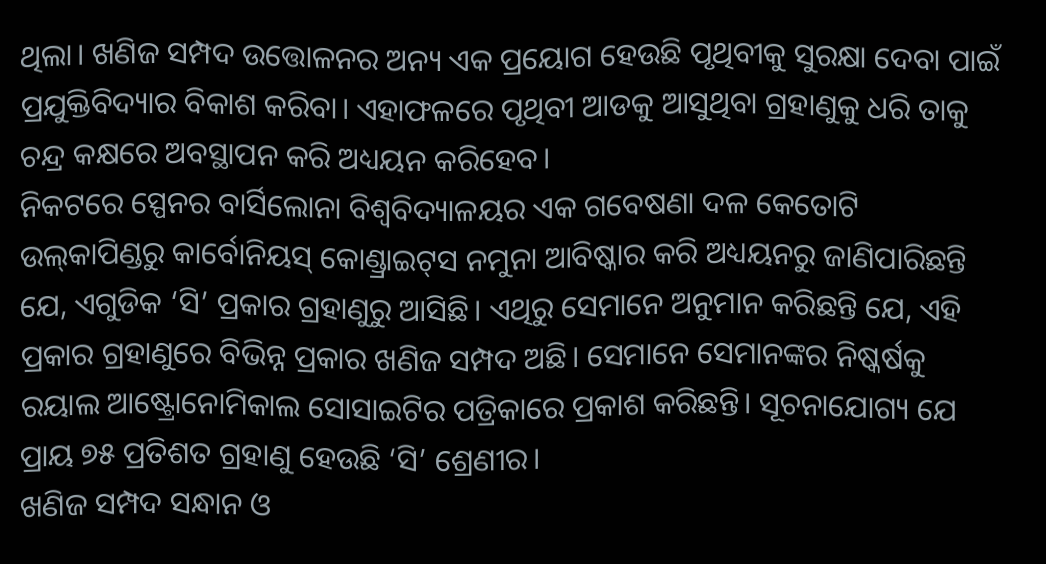ଥିଲା। ଖଣିଜ ସମ୍ପଦ ଉତ୍ତୋଳନର ଅନ୍ୟ ଏକ ପ୍ରୟୋଗ ହେଉଛି ପୃଥିବୀକୁ ସୁରକ୍ଷା ଦେବା ପାଇଁ ପ୍ରଯୁକ୍ତିବିଦ୍ୟାର ବିକାଶ କରିବା। ଏହାଫଳରେ ପୃଥିବୀ ଆଡକୁ ଆସୁଥିବା ଗ୍ରହାଣୁକୁ ଧରି ତାକୁ ଚନ୍ଦ୍ର କକ୍ଷରେ ଅବସ୍ଥାପନ କରି ଅଧ୍ୟୟନ କରିହେବ।
ନିକଟରେ ସ୍ପେନର ବାର୍ସିଲୋନା ବିଶ୍ୱବିଦ୍ୟାଳୟର ଏକ ଗବେଷଣା ଦଳ କେତୋଟି ଉଲ୍‌କାପିଣ୍ଡରୁ କାର୍ବୋନିୟସ୍‌ କୋଣ୍ଡ୍ରାଇଟ୍‌ସ ନମୁନା ଆବିଷ୍କାର କରି ଅଧ୍ୟୟନରୁ ଜାଣିପାରିଛନ୍ତି ଯେ, ଏଗୁଡିକ ‘ସି’ ପ୍ରକାର ଗ୍ରହାଣୁରୁ ଆସିଛି। ଏଥିରୁ ସେମାନେ ଅନୁମାନ କରିଛନ୍ତି ଯେ, ଏହି ପ୍ରକାର ଗ୍ରହାଣୁରେ ବିଭିନ୍ନ ପ୍ରକାର ଖଣିଜ ସମ୍ପଦ ଅଛି। ସେମାନେ ସେମାନଙ୍କର ନିଷ୍କର୍ଷକୁ ରୟାଲ ଆଷ୍ଟ୍ରୋନୋମିକାଲ ସୋସାଇଟିର ପତ୍ରିକାରେ ପ୍ରକାଶ କରିଛନ୍ତି। ସୂଚନାଯୋଗ୍ୟ ଯେ ପ୍ରାୟ ୭୫ ପ୍ରତିଶତ ଗ୍ରହାଣୁ ହେଉଛି ‘ସି’ ଶ୍ରେଣୀର।
ଖଣିଜ ସମ୍ପଦ ସନ୍ଧାନ ଓ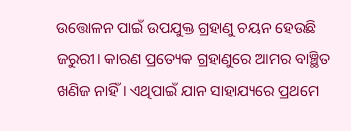ଉତ୍ତୋଳନ ପାଇଁ ଉପଯୁକ୍ତ ଗ୍ରହାଣୁ ଚୟନ ହେଉଛି ଜରୁରୀ। କାରଣ ପ୍ରତ୍ୟେକ ଗ୍ରହାଣୁରେ ଆମର ବାଞ୍ଛିତ ଖଣିଜ ନାହିଁ। ଏଥିପାଇଁ ଯାନ ସାହାଯ୍ୟରେ ପ୍ରଥମେ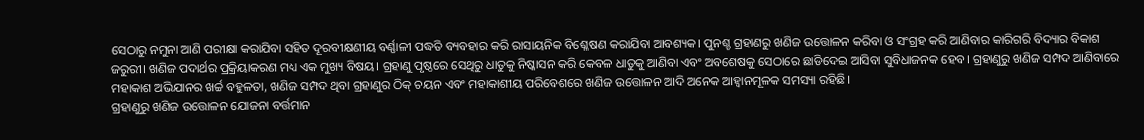ସେଠାରୁ ନମୁନା ଆଣି ପରୀକ୍ଷା କରାଯିବା ସହିତ ଦୂରବୀକ୍ଷଣୀୟ ବର୍ଣ୍ଣାଳୀ ପଦ୍ଧତି ବ୍ୟବହାର କରି ରାସାୟନିକ ବିଶ୍ଳେଷଣ କରାଯିବା ଆବଶ୍ୟକ। ପୁନଶ୍ଚ ଗ୍ରହାଣରୁ ଖଣିଜ ଉତ୍ତୋଳନ କରିବା ଓ ସଂଗ୍ରହ କରି ଆଣିବାର କାରିଗରି ବିଦ୍ୟାର ବିକାଶ ଜରୁରୀ। ଖଣିଜ ପଦାର୍ଥର ପ୍ରକ୍ରିୟାକରଣ ମଧ୍ୟ ଏକ ମୁଖ୍ୟ ବିଷୟ। ଗ୍ରହାଣୁ ପୃଷ୍ଠରେ ସେଥିରୁ ଧାତୁକୁ ନିଷ୍କାସନ କରି କେବଳ ଧାତୁକୁ ଆଣିବା ଏବଂ ଅବଶେଷକୁ ସେଠାରେ ଛାଡିଦେଇ ଆସିବା ସୁବିଧାଜନକ ହେବ। ଗ୍ରହାଣୁରୁ ଖଣିଜ ସମ୍ପଦ ଆଣିବାରେ ମହାକାଶ ଅଭିଯାନର ଖର୍ଚ୍ଚ ବହୁଳତା, ଖଣିଜ ସମ୍ପଦ ଥିବା ଗ୍ରହାଣୁର ଠିକ୍‌ ଚୟନ ଏବଂ ମହାକାଶୀୟ ପରିବେଶରେ ଖଣିଜ ଉତ୍ତୋଳନ ଆଦି ଅନେକ ଆହ୍ବାନମୂଳକ ସମସ୍ୟା ରହିଛି।
ଗ୍ରହାଣୁରୁ ଖଣିଜ ଉତ୍ତୋଳନ ଯୋଜନା ବର୍ତ୍ତମାନ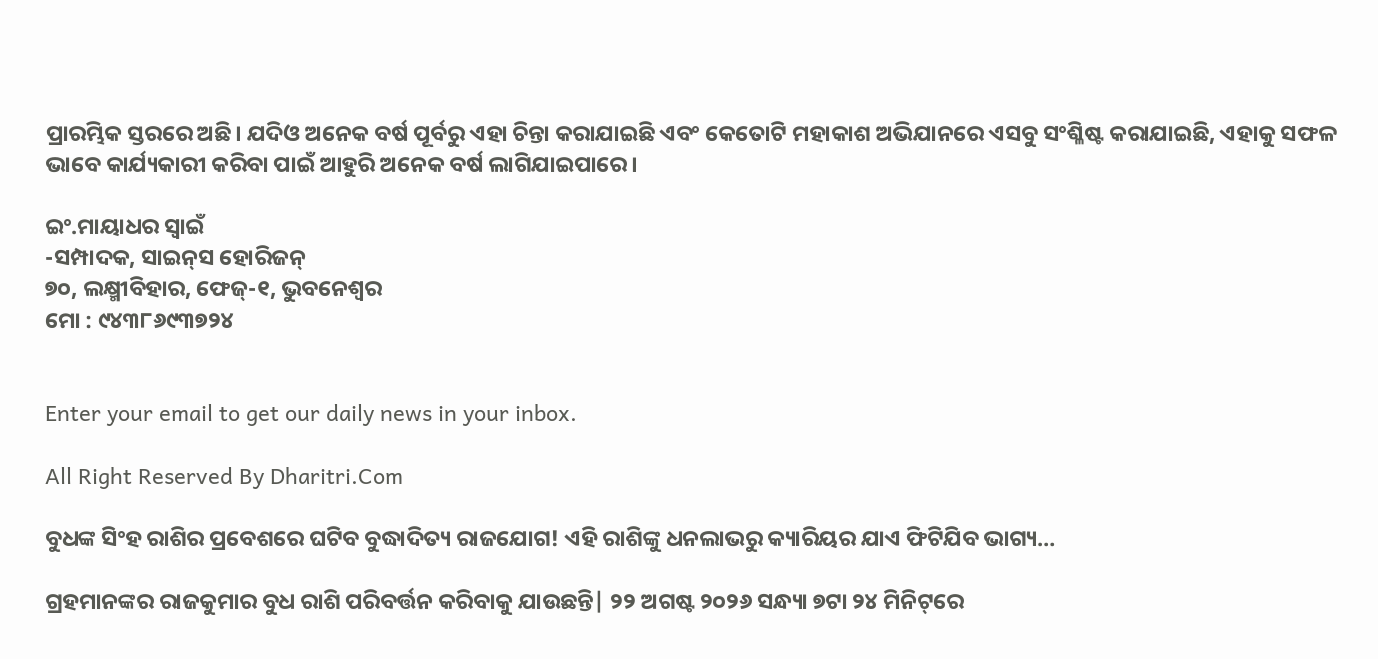ପ୍ରାରମ୍ଭିକ ସ୍ତରରେ ଅଛି। ଯଦିଓ ଅନେକ ବର୍ଷ ପୂର୍ବରୁ ଏହା ଚିନ୍ତା କରାଯାଇଛି ଏବଂ କେତୋଟି ମହାକାଶ ଅଭିଯାନରେ ଏସବୁ ସଂଶ୍ଳିଷ୍ଟ କରାଯାଇଛି, ଏହାକୁ ସଫଳ ଭାବେ କାର୍ଯ୍ୟକାରୀ କରିବା ପାଇଁ ଆହୁରି ଅନେକ ବର୍ଷ ଲାଗିଯାଇପାରେ।

ଇଂ.ମାୟାଧର ସ୍ବାଇଁ
-ସମ୍ପାଦକ, ସାଇନ୍‌ସ ହୋରିଜନ୍‌
୭୦, ଲକ୍ଷ୍ମୀବିହାର, ଫେଜ୍‌-୧, ଭୁବନେଶ୍ୱର
ମୋ : ୯୪୩୮୬୯୩୭୨୪


Enter your email to get our daily news in your inbox.

All Right Reserved By Dharitri.Com

ବୁଧଙ୍କ ସିଂହ ରାଶିର ପ୍ରବେଶରେ ଘଟିବ ବୁଦ୍ଧାଦିତ୍ୟ ରାଜଯୋଗ! ଏହି ରାଶିଙ୍କୁ ଧନଲାଭରୁ କ୍ୟାରିୟର ଯାଏ ଫିଟିଯିବ ଭାଗ୍ୟ…

ଗ୍ରହମାନଙ୍କର ରାଜକୁମାର ବୁଧ ରାଶି ପରିବର୍ତ୍ତନ କରିବାକୁ ଯାଉଛନ୍ତି| ୨୨ ଅଗଷ୍ଟ ୨୦୨୬ ସନ୍ଧ୍ୟା ୭ଟା ୨୪ ମିନିଟ୍‌ରେ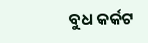ବୁଧ କର୍କଟ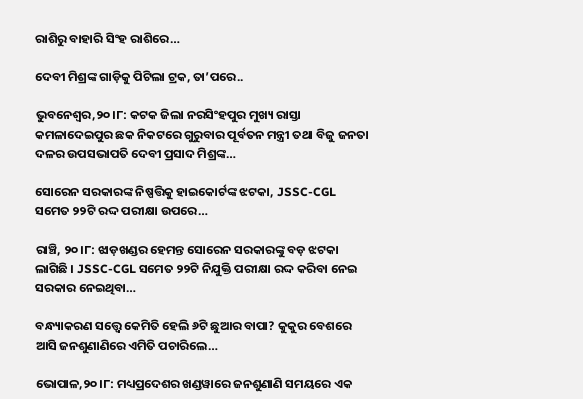ରାଶିରୁ ବାହାରି ସିଂହ ରାଶିରେ…

ଦେବୀ ମିଶ୍ରଙ୍କ ଗାଡ଼ିକୁ ପିଟିଲା ଟ୍ରକ, ତା’ପରେ..

ଭୁବନେଶ୍ୱର,୨୦।୮: କଟକ ଜିଲା ନରସିଂହପୁର ମୁଖ୍ୟ ରାସ୍ତା କମଳାଦେଇପୁର ଛକ ନିକଟରେ ଗୁରୁବାର ପୂର୍ବତନ ମନ୍ତ୍ରୀ ତଥା ବିଜୁ ଜନତା ଦଳର ଉପସଭାପତି ଦେବୀ ପ୍ରସାଦ ମିଶ୍ରଙ୍କ…

ସୋରେନ ସରକାରଙ୍କ ନିଷ୍ପତ୍ତିକୁ ହାଇକୋର୍ଟଙ୍କ ଝଟକା, JSSC-CGL ସମେତ ୨୨ଟି ରଦ୍ଦ ପରୀକ୍ଷା ଉପରେ…

ରାଞ୍ଚି, ୨୦।୮: ଝାଡ଼ଖଣ୍ଡର ହେମନ୍ତ ସୋରେନ ସରକାରଙ୍କୁ ବଡ଼ ଝଟକା ଲାଗିଛି । JSSC-CGL ସମେତ ୨୨ଟି ନିଯୁକ୍ତି ପରୀକ୍ଷା ରଦ୍ଦ କରିବା ନେଇ ସରକାର ନେଇଥିବା…

ବନ୍ଧ୍ୟାକରଣ ସତ୍ତ୍ୱେ କେମିତି ହେଲି ୬ଟି ଛୁଆର ବାପା? କୁକୁର ବେଶରେ ଆସି ଜନଶୁଣାଣିରେ ଏମିତି ପଚାରିଲେ…

ଭୋପାଳ,୨୦।୮: ମଧ୍ୟପ୍ରଦେଶର ଖଣ୍ଡୱାରେ ଜନଶୁଣାଣି ସମୟରେ ଏକ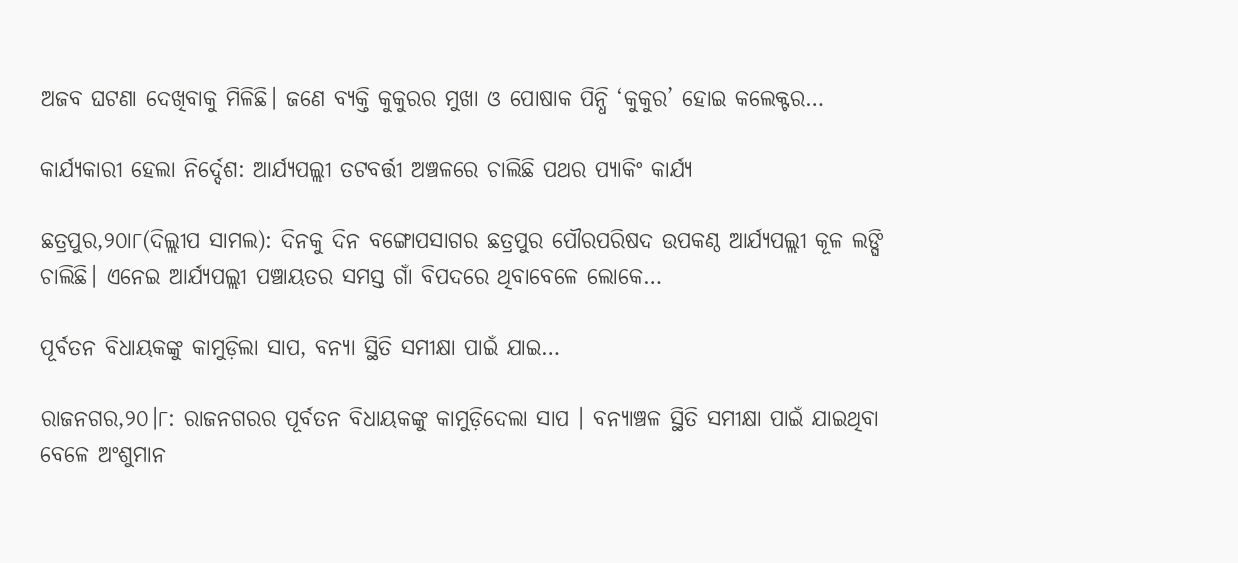ଅଜବ ଘଟଣା ଦେଖିବାକୁ ମିଳିଛି। ଜଣେ ବ୍ୟକ୍ତି କୁକୁରର ମୁଖା ଓ ପୋଷାକ ପିନ୍ଧି ‘କୁକୁର’ ହୋଇ କଲେକ୍ଟର…

କାର୍ଯ୍ୟକାରୀ ହେଲା ନିର୍ଦ୍ଦେଶ: ଆର୍ଯ୍ୟପଲ୍ଲୀ ତଟବର୍ତ୍ତୀ ଅଞ୍ଚଳରେ ଚାଲିଛି ପଥର ପ୍ୟାକିଂ କାର୍ଯ୍ୟ

ଛତ୍ରପୁର,୨୦ା୮(ଦିଲ୍ଲୀପ ସାମଲ): ଦିନକୁ ଦିନ ବଙ୍ଗୋପସାଗର ଛତ୍ରପୁର ପୌରପରିଷଦ ଉପକଣ୍ଠ ଆର୍ଯ୍ୟପଲ୍ଲୀ କୂଳ ଲଙ୍ଘି ଚାଲିଛି। ଏନେଇ ଆର୍ଯ୍ୟପଲ୍ଲୀ ପଞ୍ଚାୟତର ସମସ୍ତ ଗାଁ ବିପଦରେ ଥିବାବେଳେ ଲୋକେ…

ପୂର୍ବତନ ବିଧାୟକଙ୍କୁ କାମୁଡ଼ିଲା ସାପ, ବନ୍ୟା ସ୍ଥିତି ସମୀକ୍ଷା ପାଇଁ ଯାଇ…

ରାଜନଗର,୨୦।୮: ରାଜନଗରର ପୂର୍ବତନ ବିଧାୟକଙ୍କୁ କାମୁଡ଼ିଦେଲା ସାପ । ବନ୍ୟାଞ୍ଚଳ ସ୍ଥିତି ସମୀକ୍ଷା ପାଇଁ ଯାଇଥିବା ବେଳେ ଅଂଶୁମାନ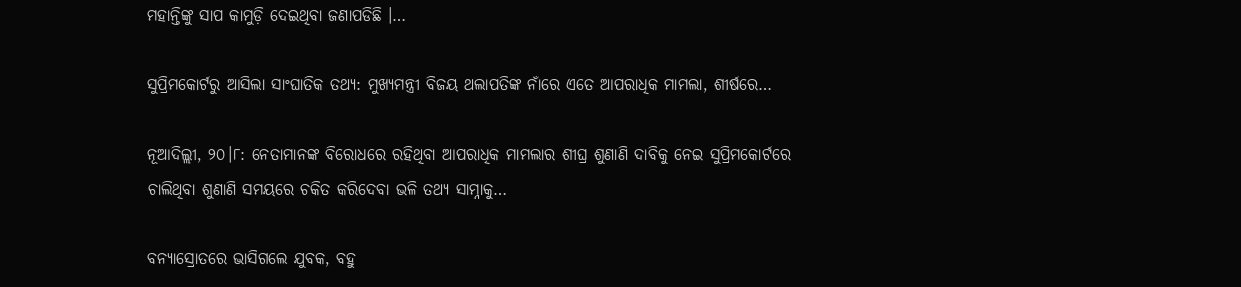ମହାନ୍ତିଙ୍କୁ ସାପ କାମୁଡ଼ି ଦେଇଥିବା ଜଣାପଡିଛି ।…

ସୁପ୍ରିମକୋର୍ଟରୁ ଆସିଲା ସାଂଘାତିକ ତଥ୍ୟ: ମୁଖ୍ୟମନ୍ତ୍ରୀ ବିଜୟ ଥଲାପତିଙ୍କ ନାଁରେ ଏତେ ଆପରାଧିକ ମାମଲା, ଶୀର୍ଷରେ…

ନୂଆଦିଲ୍ଲୀ, ୨୦।୮: ନେତାମାନଙ୍କ ବିରୋଧରେ ରହିଥିବା ଆପରାଧିକ ମାମଲାର ଶୀଘ୍ର ଶୁଣାଣି ଦାବିକୁ ନେଇ ସୁପ୍ରିମକୋର୍ଟରେ ଚାଲିଥିବା ଶୁଣାଣି ସମୟରେ ଚକିତ କରିଦେବା ଭଳି ତଥ୍ୟ ସାମ୍ନାକୁ…

ବନ୍ୟାସ୍ରୋତରେ ଭାସିଗଲେ ଯୁବକ, ବହୁ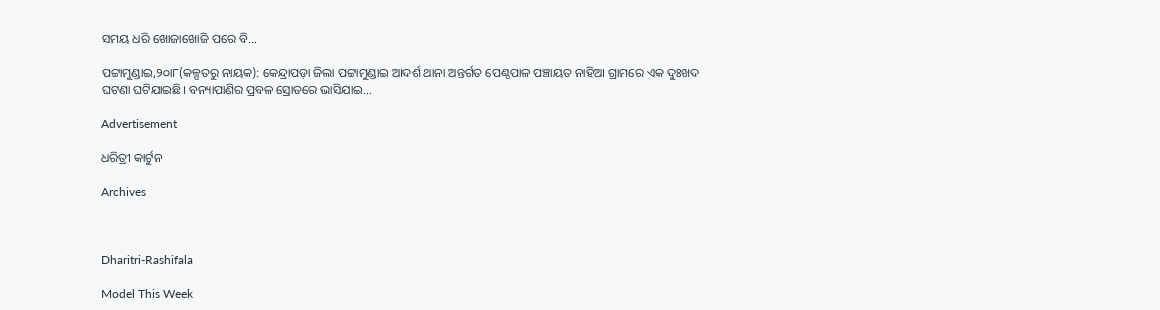ସମୟ ଧରି ଖୋଜାଖୋଜି ପରେ ବି…

ପଟ୍ଟାମୁଣ୍ଡାଇ,୨୦ା୮(କଳ୍ପତରୁ ନାୟକ): କେନ୍ଦ୍ରାପଡ଼ା ଜିଲା ପଟ୍ଟାମୁଣ୍ଡାଇ ଆଦର୍ଶ ଥାନା ଅନ୍ତର୍ଗତ ପେଣ୍ଠପାଳ ପଞ୍ଚାୟତ ନାହିଆ ଗ୍ରାମରେ ଏକ ଦୁଃଖଦ ଘଟଣା ଘଟିଯାଇଛି। ବନ୍ୟାପାଣିର ପ୍ରବଳ ସ୍ରୋତରେ ଭାସିଯାଇ…

Advertisement

ଧରିତ୍ରୀ କାର୍ଟୁନ

Archives



Dharitri-Rashifala

Model This Week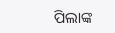ପିଲାଙ୍କ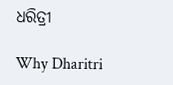ଧରିତ୍ରୀ

Why Dharitri